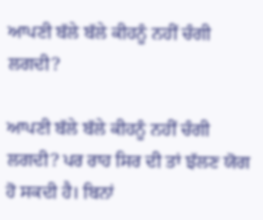ਆਪਣੀ ਬੱਲੇ ਬੱਲੇ ਕੀਹਨੂੰ ਨਹੀਂ ਚੰਗੀ ਲਗਦੀ?

ਆਪਣੀ ਬੱਲੇ ਬੱਲੇ ਕੀਹਨੂੰ ਨਹੀਂ ਚੰਗੀ ਲਗਦੀ? ਪਰ ਰਾਹ ਸਿਰ ਦੀ ਤਾਂ ਝੱਲਣ ਯੋਗ ਹੋ ਸਕਦੀ ਹੈ। ਬਿਨਾਂ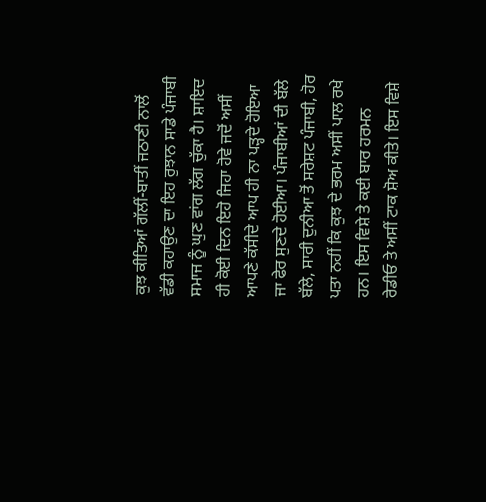ਕੁਝ ਕੀਤਿਆਂ ਗੱਲੀਂ-ਬਾਤੀਂ ਜਠਾਣੀ ਨਾਲੋਂ ਵੱਡੀ ਕਹਾਉਣ ਦਾ ਇਹ ਰੁਝਾਨ ਸਾਡੇ ਪੰਜਾਬੀ ਸਮਾਜ ਨੂੰ ਘੁਣ ਵਾਂਗ ਲੱਗ ਚੁੱਕਾ ਹੈ। ਸ਼ਾਇਦ ਹੀ ਕੋਈ ਦਿਨ ਇਹੋ ਜਿਹਾ ਹੋਵੇ ਜਦੋਂ ਅਸੀਂ ਆਪਣੇ ਕੱਸੀਦੇ ਆਪ ਹੀ ਨਾ ਪੜ੍ਹਦੇ ਹੋਇਆ ਜਾ ਫੇਰ ਸੁਣਦੇ ਹੋਈਆ। ਪੰਜਾਬੀਆਂ ਦੀ ਬੱਲੇ ਬੱਲੇ, ਸਾਰੀ ਦੁਨੀਆ ਤੋਂ ਸਰੇਸ਼ਟ ਪੰਜਾਬੀ, ਹੋਰ ਪਤਾ ਨਹੀਂ ਕਿ ਕੁਝ ਦੇ ਭਰਮ ਅਸੀਂ ਪਾਲ ਰਖੇ ਹਨ। ਇਸ ਵਿਸ਼ੇ ਤੇ ਕਈ ਬਾਰ ਹਰਮਨ ਰੇਡੀਓ ਤੇ ਅਸੀਂ ਟਾਕ ਸ਼ੋਅ ਕੀਤੇ। ਇਸ ਵਿਸ਼ੇ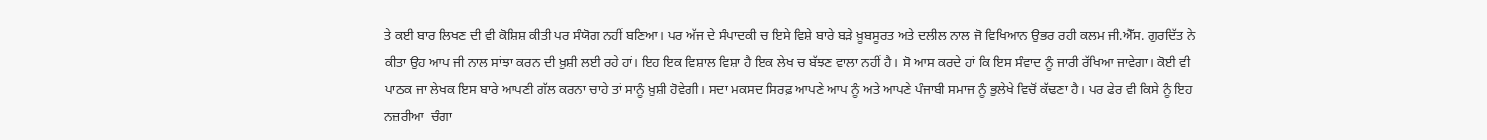ਤੇ ਕਈ ਬਾਰ ਲਿਖਣ ਦੀ ਵੀ ਕੋਸ਼ਿਸ਼ ਕੀਤੀ ਪਰ ਸੰਯੋਗ ਨਹੀਂ ਬਣਿਆ। ਪਰ ਅੱਜ ਦੇ ਸੰਪਾਦਕੀ ਚ ਇਸੇ ਵਿਸ਼ੇ ਬਾਰੇ ਬੜੇ ਖ਼ੂਬਸੂਰਤ ਅਤੇ ਦਲੀਲ ਨਾਲ ਜੋ ਵਿਖਿਆਨ ਉਭਰ ਰਹੀ ਕਲਮ ਜੀ.ਐੱਸ. ਗੁਰਦਿੱਤ ਨੇ ਕੀਤਾ ਉਹ ਆਪ ਜੀ ਨਾਲ ਸਾਂਝਾ ਕਰਨ ਦੀ ਖ਼ੁਸ਼ੀ ਲਈ ਰਹੇ ਹਾਂ। ਇਹ ਇਕ ਵਿਸ਼ਾਲ ਵਿਸ਼ਾ ਹੈ ਇਕ ਲੇਖ ਚ ਬੱਝਣ ਵਾਲਾ ਨਹੀਂ ਹੈ। ਸੋ ਆਸ ਕਰਦੇ ਹਾਂ ਕਿ ਇਸ ਸੰਵਾਦ ਨੂੰ ਜਾਰੀ ਰੱਖਿਆ ਜਾਵੇਗਾ। ਕੋਈ ਵੀ ਪਾਠਕ ਜਾ ਲੇਖਕ ਇਸ ਬਾਰੇ ਆਪਣੀ ਗੱਲ ਕਰਨਾ ਚਾਹੇ ਤਾਂ ਸਾਨੂੰ ਖ਼ੁਸ਼ੀ ਹੋਵੇਗੀ। ਸਦਾ ਮਕਸਦ ਸਿਰਫ਼ ਆਪਣੇ ਆਪ ਨੂੰ ਅਤੇ ਆਪਣੇ ਪੰਜਾਬੀ ਸਮਾਜ ਨੂੰ ਭੁਲੇਖੇ ਵਿਚੋਂ ਕੱਢਣਾ ਹੈ। ਪਰ ਫੇਰ ਵੀ ਕਿਸੇ ਨੂੰ ਇਹ ਨਜ਼ਰੀਆ  ਚੰਗਾ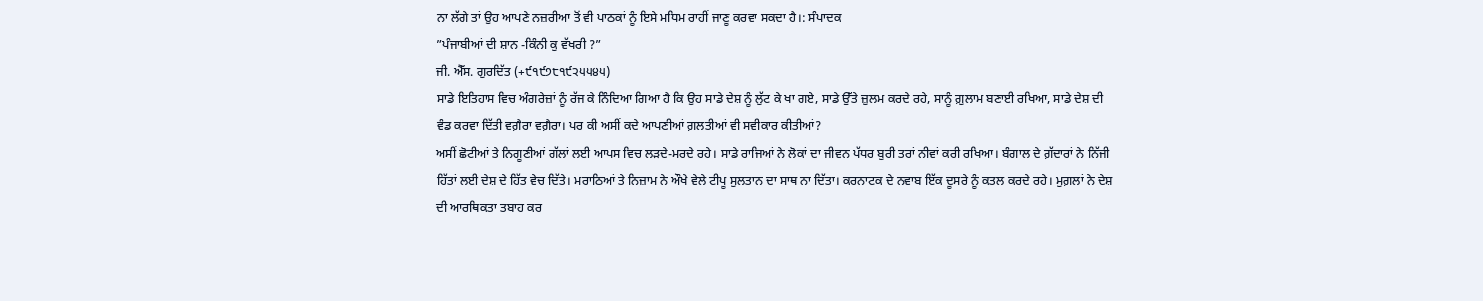ਨਾ ਲੱਗੇ ਤਾਂ ਉਹ ਆਪਣੇ ਨਜ਼ਰੀਆ ਤੋਂ ਵੀ ਪਾਠਕਾਂ ਨੂੰ ਇਸੇ ਮਧਿਮ ਰਾਹੀਂ ਜਾਣੂ ਕਰਵਾ ਸਕਦਾ ਹੈ।: ਸੰਪਾਦਕ
”ਪੰਜਾਬੀਆਂ ਦੀ ਸ਼ਾਨ -ਕਿੰਨੀ ਕੁ ਵੱਖਰੀ ?”
ਜੀ. ਐੱਸ. ਗੁਰਦਿੱਤ (+੯੧੯੭੮੧੯੨੫੫੪੫)
ਸਾਡੇ ਇਤਿਹਾਸ ਵਿਚ ਅੰਗਰੇਜ਼ਾਂ ਨੂੰ ਰੱਜ ਕੇ ਨਿੰਦਿਆ ਗਿਆ ਹੈ ਕਿ ਉਹ ਸਾਡੇ ਦੇਸ਼ ਨੂੰ ਲੁੱਟ ਕੇ ਖਾ ਗਏ, ਸਾਡੇ ਉੱਤੇ ਜ਼ੁਲਮ ਕਰਦੇ ਰਹੇ, ਸਾਨੂੰ ਗ਼ੁਲਾਮ ਬਣਾਈ ਰਖਿਆ, ਸਾਡੇ ਦੇਸ਼ ਦੀ ਵੰਡ ਕਰਵਾ ਦਿੱਤੀ ਵਗ਼ੈਰਾ ਵਗ਼ੈਰਾ। ਪਰ ਕੀ ਅਸੀਂ ਕਦੇ ਆਪਣੀਆਂ ਗ਼ਲਤੀਆਂ ਵੀ ਸਵੀਕਾਰ ਕੀਤੀਆਂ?
ਅਸੀਂ ਛੋਟੀਆਂ ਤੇ ਨਿਗੂਣੀਆਂ ਗੱਲਾਂ ਲਈ ਆਪਸ ਵਿਚ ਲੜਦੇ-ਮਰਦੇ ਰਹੇ। ਸਾਡੇ ਰਾਜਿਆਂ ਨੇ ਲੋਕਾਂ ਦਾ ਜੀਵਨ ਪੱਧਰ ਬੁਰੀ ਤਰਾਂ ਨੀਵਾਂ ਕਰੀ ਰਖਿਆ। ਬੰਗਾਲ ਦੇ ਗ਼ੱਦਾਰਾਂ ਨੇ ਨਿੱਜੀ ਹਿੱਤਾਂ ਲਈ ਦੇਸ਼ ਦੇ ਹਿੱਤ ਵੇਚ ਦਿੱਤੇ। ਮਰਾਠਿਆਂ ਤੇ ਨਿਜ਼ਾਮ ਨੇ ਔਖੇ ਵੇਲੇ ਟੀਪੂ ਸੁਲਤਾਨ ਦਾ ਸਾਥ ਨਾ ਦਿੱਤਾ। ਕਰਨਾਟਕ ਦੇ ਨਵਾਬ ਇੱਕ ਦੂਸਰੇ ਨੂੰ ਕਤਲ ਕਰਦੇ ਰਹੇ। ਮੁਗ਼ਲਾਂ ਨੇ ਦੇਸ਼ ਦੀ ਆਰਥਿਕਤਾ ਤਬਾਹ ਕਰ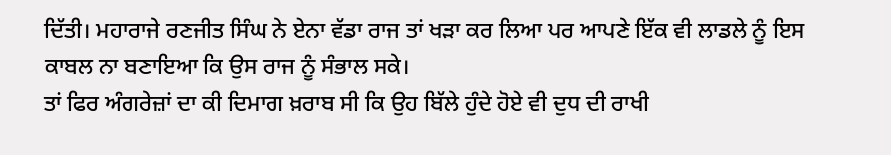ਦਿੱਤੀ। ਮਹਾਰਾਜੇ ਰਣਜੀਤ ਸਿੰਘ ਨੇ ਏਨਾ ਵੱਡਾ ਰਾਜ ਤਾਂ ਖੜਾ ਕਰ ਲਿਆ ਪਰ ਆਪਣੇ ਇੱਕ ਵੀ ਲਾਡਲੇ ਨੂੰ ਇਸ ਕਾਬਲ ਨਾ ਬਣਾਇਆ ਕਿ ਉਸ ਰਾਜ ਨੂੰ ਸੰਭਾਲ ਸਕੇ।
ਤਾਂ ਫਿਰ ਅੰਗਰੇਜ਼ਾਂ ਦਾ ਕੀ ਦਿਮਾਗ ਖ਼ਰਾਬ ਸੀ ਕਿ ਉਹ ਬਿੱਲੇ ਹੁੰਦੇ ਹੋਏ ਵੀ ਦੁਧ ਦੀ ਰਾਖੀ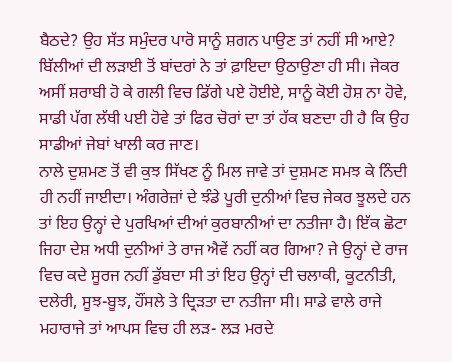ਬੈਠਦੇ? ਉਹ ਸੱਤ ਸਮੁੰਦਰ ਪਾਰੋ ਸਾਨੂੰ ਸ਼ਗਨ ਪਾਉਣ ਤਾਂ ਨਹੀਂ ਸੀ ਆਏ? ਬਿੱਲੀਆਂ ਦੀ ਲੜਾਈ ਤੋਂ ਬਾਂਦਰਾਂ ਨੇ ਤਾਂ ਫ਼ਾਇਦਾ ਉਠਾਉਣਾ ਹੀ ਸੀ। ਜੇਕਰ ਅਸੀਂ ਸ਼ਰਾਬੀ ਹੋ ਕੇ ਗਲੀ ਵਿਚ ਡਿੱਗੇ ਪਏ ਹੋਈਏ, ਸਾਨੂੰ ਕੋਈ ਹੋਸ਼ ਨਾ ਹੋਵੇ, ਸਾਡੀ ਪੱਗ ਲੱਥੀ ਪਈ ਹੋਵੇ ਤਾਂ ਫਿਰ ਚੋਰਾਂ ਦਾ ਤਾਂ ਹੱਕ ਬਣਦਾ ਹੀ ਹੈ ਕਿ ਉਹ ਸਾਡੀਆਂ ਜੇਬਾਂ ਖਾਲੀ ਕਰ ਜਾਣ।
ਨਾਲੇ ਦੁਸ਼ਮਣ ਤੋਂ ਵੀ ਕੁਝ ਸਿੱਖਣ ਨੂੰ ਮਿਲ ਜਾਵੇ ਤਾਂ ਦੁਸ਼ਮਣ ਸਮਝ ਕੇ ਨਿੰਦੀ ਹੀ ਨਹੀਂ ਜਾਈਦਾ। ਅੰਗਰੇਜ਼ਾਂ ਦੇ ਝੰਡੇ ਪੂਰੀ ਦੁਨੀਆਂ ਵਿਚ ਜੇਕਰ ਝੂਲਦੇ ਹਨ ਤਾਂ ਇਹ ਉਨ੍ਹਾਂ ਦੇ ਪੁਰਖਿਆਂ ਦੀਆਂ ਕੁਰਬਾਨੀਆਂ ਦਾ ਨਤੀਜਾ ਹੈ। ਇੱਕ ਛੋਟਾ ਜਿਹਾ ਦੇਸ਼ ਅਧੀ ਦੁਨੀਆਂ ਤੇ ਰਾਜ ਐਵੇਂ ਨਹੀਂ ਕਰ ਗਿਆ? ਜੇ ਉਨ੍ਹਾਂ ਦੇ ਰਾਜ ਵਿਚ ਕਦੇ ਸੂਰਜ ਨਹੀਂ ਡੁੱਬਦਾ ਸੀ ਤਾਂ ਇਹ ਉਨ੍ਹਾਂ ਦੀ ਚਲਾਕੀ, ਕੂਟਨੀਤੀ, ਦਲੇਰੀ, ਸੂਝ-ਬੂਝ, ਹੌਂਸਲੇ ਤੇ ਦ੍ਰਿੜਤਾ ਦਾ ਨਤੀਜਾ ਸੀ। ਸਾਡੇ ਵਾਲੇ ਰਾਜੇ ਮਹਾਰਾਜੇ ਤਾਂ ਆਪਸ ਵਿਚ ਹੀ ਲੜ- ਲੜ ਮਰਦੇ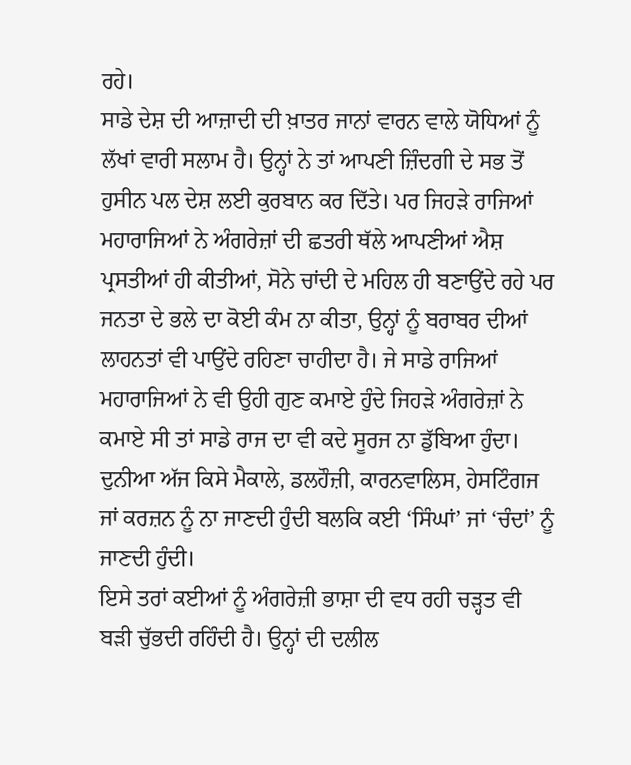ਰਹੇ।
ਸਾਡੇ ਦੇਸ਼ ਦੀ ਆਜ਼ਾਦੀ ਦੀ ਖ਼ਾਤਰ ਜਾਨਾਂ ਵਾਰਨ ਵਾਲੇ ਯੋਧਿਆਂ ਨੂੰ ਲੱਖਾਂ ਵਾਰੀ ਸਲਾਮ ਹੈ। ਉਨ੍ਹਾਂ ਨੇ ਤਾਂ ਆਪਣੀ ਜ਼ਿੰਦਗੀ ਦੇ ਸਭ ਤੋਂ ਹੁਸੀਨ ਪਲ ਦੇਸ਼ ਲਈ ਕੁਰਬਾਨ ਕਰ ਦਿੱਤੇ। ਪਰ ਜਿਹੜੇ ਰਾਜਿਆਂ ਮਹਾਰਾਜਿਆਂ ਨੇ ਅੰਗਰੇਜ਼ਾਂ ਦੀ ਛਤਰੀ ਥੱਲੇ ਆਪਣੀਆਂ ਐਸ਼ ਪ੍ਰਸਤੀਆਂ ਹੀ ਕੀਤੀਆਂ, ਸੋਨੇ ਚਾਂਦੀ ਦੇ ਮਹਿਲ ਹੀ ਬਣਾਉਂਦੇ ਰਹੇ ਪਰ ਜਨਤਾ ਦੇ ਭਲੇ ਦਾ ਕੋਈ ਕੰਮ ਨਾ ਕੀਤਾ, ਉਨ੍ਹਾਂ ਨੂੰ ਬਰਾਬਰ ਦੀਆਂ ਲਾਹਨਤਾਂ ਵੀ ਪਾਉਂਦੇ ਰਹਿਣਾ ਚਾਹੀਦਾ ਹੈ। ਜੇ ਸਾਡੇ ਰਾਜਿਆਂ ਮਹਾਰਾਜਿਆਂ ਨੇ ਵੀ ਉਹੀ ਗੁਣ ਕਮਾਏ ਹੁੰਦੇ ਜਿਹੜੇ ਅੰਗਰੇਜ਼ਾਂ ਨੇ ਕਮਾਏ ਸੀ ਤਾਂ ਸਾਡੇ ਰਾਜ ਦਾ ਵੀ ਕਦੇ ਸੂਰਜ ਨਾ ਡੁੱਬਿਆ ਹੁੰਦਾ। ਦੁਨੀਆ ਅੱਜ ਕਿਸੇ ਮੈਕਾਲੇ, ਡਲਹੌਜ਼ੀ, ਕਾਰਨਵਾਲਿਸ, ਹੇਸਟਿੰਗਜ ਜਾਂ ਕਰਜ਼ਨ ਨੂੰ ਨਾ ਜਾਣਦੀ ਹੁੰਦੀ ਬਲਕਿ ਕਈ ‘ਸਿੰਘਾਂ’ ਜਾਂ ‘ਚੰਦਾਂ’ ਨੂੰ ਜਾਣਦੀ ਹੁੰਦੀ।
ਇਸੇ ਤਰਾਂ ਕਈਆਂ ਨੂੰ ਅੰਗਰੇਜ਼ੀ ਭਾਸ਼ਾ ਦੀ ਵਧ ਰਹੀ ਚੜ੍ਹਤ ਵੀ ਬੜੀ ਚੁੱਭਦੀ ਰਹਿੰਦੀ ਹੈ। ਉਨ੍ਹਾਂ ਦੀ ਦਲੀਲ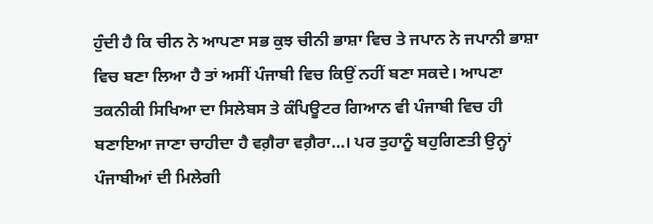ਹੁੰਦੀ ਹੈ ਕਿ ਚੀਨ ਨੇ ਆਪਣਾ ਸਭ ਕੁਝ ਚੀਨੀ ਭਾਸ਼ਾ ਵਿਚ ਤੇ ਜਪਾਨ ਨੇ ਜਪਾਨੀ ਭਾਸ਼ਾ ਵਿਚ ਬਣਾ ਲਿਆ ਹੈ ਤਾਂ ਅਸੀਂ ਪੰਜਾਬੀ ਵਿਚ ਕਿਉਂ ਨਹੀਂ ਬਣਾ ਸਕਦੇ। ਆਪਣਾ ਤਕਨੀਕੀ ਸਿਖਿਆ ਦਾ ਸਿਲੇਬਸ ਤੇ ਕੰਪਿਊਟਰ ਗਿਆਨ ਵੀ ਪੰਜਾਬੀ ਵਿਚ ਹੀ ਬਣਾਇਆ ਜਾਣਾ ਚਾਹੀਦਾ ਹੈ ਵਗ਼ੈਰਾ ਵਗ਼ੈਰਾ…। ਪਰ ਤੁਹਾਨੂੰ ਬਹੁਗਿਣਤੀ ਉਨ੍ਹਾਂ ਪੰਜਾਬੀਆਂ ਦੀ ਮਿਲੇਗੀ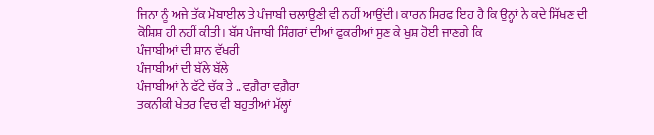ਜਿਨਾ ਨੂੰ ਅਜੇ ਤੱਕ ਮੋਬਾਈਲ ਤੇ ਪੰਜਾਬੀ ਚਲਾਉਣੀ ਵੀ ਨਹੀਂ ਆਉਂਦੀ। ਕਾਰਨ ਸਿਰਫ ਇਹ ਹੈ ਕਿ ਉਨ੍ਹਾਂ ਨੇ ਕਦੇ ਸਿੱਖਣ ਦੀ ਕੋਸ਼ਿਸ਼ ਹੀ ਨਹੀਂ ਕੀਤੀ। ਬੱਸ ਪੰਜਾਬੀ ਸਿੰਗਰਾਂ ਦੀਆਂ ਫੁਕਰੀਆਂ ਸੁਣ ਕੇ ਖੁਸ਼ ਹੋਈ ਜਾਣਗੇ ਕਿ
ਪੰਜਾਬੀਆਂ ਦੀ ਸ਼ਾਨ ਵੱਖਰੀ
ਪੰਜਾਬੀਆਂ ਦੀ ਬੱਲੇ ਬੱਲੇ
ਪੰਜਾਬੀਆਂ ਨੇ ਫੱਟੇ ਚੱਕ ਤੇ .. ਵਗ਼ੈਰਾ ਵਗ਼ੈਰਾ
ਤਕਨੀਕੀ ਖੇਤਰ ਵਿਚ ਵੀ ਬਹੁਤੀਆਂ ਮੱਲ੍ਹਾਂ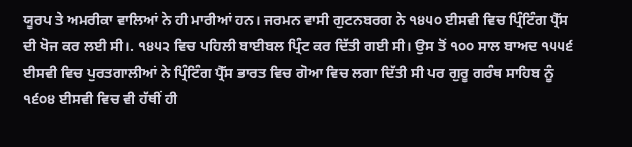ਯੂਰਪ ਤੇ ਅਮਰੀਕਾ ਵਾਲਿਆਂ ਨੇ ਹੀ ਮਾਰੀਆਂ ਹਨ। ਜਰਮਨ ਵਾਸੀ ਗੁਟਨਬਰਗ ਨੇ ੧੪੫੦ ਈਸਵੀ ਵਿਚ ਪ੍ਰਿੰਟਿੰਗ ਪ੍ਰੈੱਸ ਦੀ ਖੋਜ ਕਰ ਲਈ ਸੀ।. ੧੪੫੨ ਵਿਚ ਪਹਿਲੀ ਬਾਈਬਲ ਪ੍ਰਿੰਟ ਕਰ ਦਿੱਤੀ ਗਈ ਸੀ। ਉਸ ਤੋਂ ੧੦੦ ਸਾਲ ਬਾਅਦ ੧੫੫੬ ਈਸਵੀ ਵਿਚ ਪੁਰਤਗਾਲੀਆਂ ਨੇ ਪ੍ਰਿੰਟਿੰਗ ਪ੍ਰੈੱਸ ਭਾਰਤ ਵਿਚ ਗੋਆ ਵਿਚ ਲਗਾ ਦਿੱਤੀ ਸੀ ਪਰ ਗੁਰੂ ਗਰੰਥ ਸਾਹਿਬ ਨੂੰ ੧੬੦੪ ਈਸਵੀ ਵਿਚ ਵੀ ਹੱਥੀਂ ਹੀ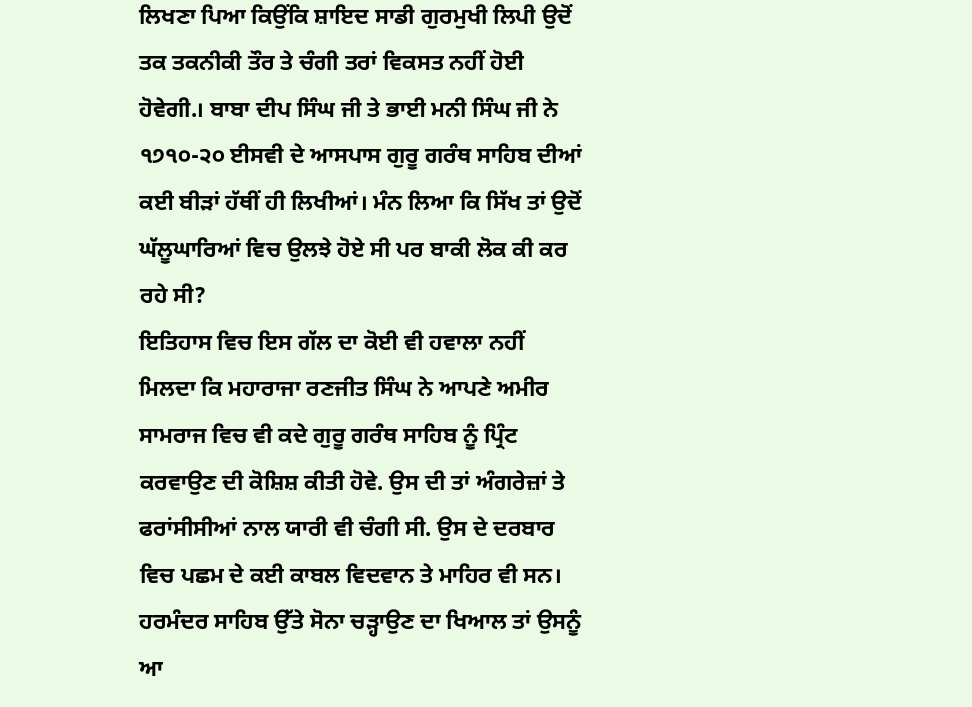ਲਿਖਣਾ ਪਿਆ ਕਿਉਂਕਿ ਸ਼ਾਇਦ ਸਾਡੀ ਗੁਰਮੁਖੀ ਲਿਪੀ ਉਦੋਂ ਤਕ ਤਕਨੀਕੀ ਤੌਰ ਤੇ ਚੰਗੀ ਤਰਾਂ ਵਿਕਸਤ ਨਹੀਂ ਹੋਈ ਹੋਵੇਗੀ.। ਬਾਬਾ ਦੀਪ ਸਿੰਘ ਜੀ ਤੇ ਭਾਈ ਮਨੀ ਸਿੰਘ ਜੀ ਨੇ ੧੭੧੦-੨੦ ਈਸਵੀ ਦੇ ਆਸਪਾਸ ਗੁਰੂ ਗਰੰਥ ਸਾਹਿਬ ਦੀਆਂ ਕਈ ਬੀੜਾਂ ਹੱਥੀਂ ਹੀ ਲਿਖੀਆਂ। ਮੰਨ ਲਿਆ ਕਿ ਸਿੱਖ ਤਾਂ ਉਦੋਂ ਘੱਲੂਘਾਰਿਆਂ ਵਿਚ ਉਲਝੇ ਹੋਏ ਸੀ ਪਰ ਬਾਕੀ ਲੋਕ ਕੀ ਕਰ ਰਹੇ ਸੀ?
ਇਤਿਹਾਸ ਵਿਚ ਇਸ ਗੱਲ ਦਾ ਕੋਈ ਵੀ ਹਵਾਲਾ ਨਹੀਂ ਮਿਲਦਾ ਕਿ ਮਹਾਰਾਜਾ ਰਣਜੀਤ ਸਿੰਘ ਨੇ ਆਪਣੇ ਅਮੀਰ ਸਾਮਰਾਜ ਵਿਚ ਵੀ ਕਦੇ ਗੁਰੂ ਗਰੰਥ ਸਾਹਿਬ ਨੂੰ ਪ੍ਰਿੰਟ ਕਰਵਾਉਣ ਦੀ ਕੋਸ਼ਿਸ਼ ਕੀਤੀ ਹੋਵੇ. ਉਸ ਦੀ ਤਾਂ ਅੰਗਰੇਜ਼ਾਂ ਤੇ ਫਰਾਂਸੀਸੀਆਂ ਨਾਲ ਯਾਰੀ ਵੀ ਚੰਗੀ ਸੀ. ਉਸ ਦੇ ਦਰਬਾਰ ਵਿਚ ਪਛਮ ਦੇ ਕਈ ਕਾਬਲ ਵਿਦਵਾਨ ਤੇ ਮਾਹਿਰ ਵੀ ਸਨ। ਹਰਮੰਦਰ ਸਾਹਿਬ ਉੱਤੇ ਸੋਨਾ ਚੜ੍ਹਾਉਣ ਦਾ ਖਿਆਲ ਤਾਂ ਉਸਨੂੰ ਆ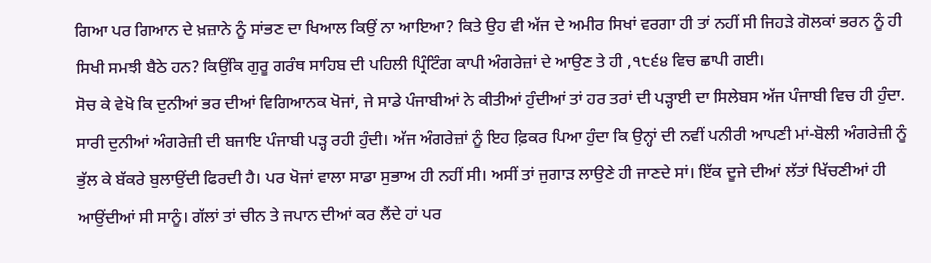ਗਿਆ ਪਰ ਗਿਆਨ ਦੇ ਖ਼ਜ਼ਾਨੇ ਨੂੰ ਸਾਂਭਣ ਦਾ ਖਿਆਲ ਕਿਉਂ ਨਾ ਆਇਆ? ਕਿਤੇ ਉਹ ਵੀ ਅੱਜ ਦੇ ਅਮੀਰ ਸਿਖਾਂ ਵਰਗਾ ਹੀ ਤਾਂ ਨਹੀਂ ਸੀ ਜਿਹੜੇ ਗੋਲਕਾਂ ਭਰਨ ਨੂੰ ਹੀ ਸਿਖੀ ਸਮਝੀ ਬੈਠੇ ਹਨ? ਕਿਉਂਕਿ ਗੁਰੂ ਗਰੰਥ ਸਾਹਿਬ ਦੀ ਪਹਿਲੀ ਪ੍ਰਿੰਟਿੰਗ ਕਾਪੀ ਅੰਗਰੇਜ਼ਾਂ ਦੇ ਆਉਣ ਤੇ ਹੀ ,੧੮੬੪ ਵਿਚ ਛਾਪੀ ਗਈ।
ਸੋਚ ਕੇ ਵੇਖੋ ਕਿ ਦੁਨੀਆਂ ਭਰ ਦੀਆਂ ਵਿਗਿਆਨਕ ਖੋਜਾਂ, ਜੇ ਸਾਡੇ ਪੰਜਾਬੀਆਂ ਨੇ ਕੀਤੀਆਂ ਹੁੰਦੀਆਂ ਤਾਂ ਹਰ ਤਰਾਂ ਦੀ ਪੜ੍ਹਾਈ ਦਾ ਸਿਲੇਬਸ ਅੱਜ ਪੰਜਾਬੀ ਵਿਚ ਹੀ ਹੁੰਦਾ. ਸਾਰੀ ਦੁਨੀਆਂ ਅੰਗਰੇਜ਼ੀ ਦੀ ਬਜਾਇ ਪੰਜਾਬੀ ਪੜ੍ਹ ਰਹੀ ਹੁੰਦੀ। ਅੱਜ ਅੰਗਰੇਜ਼ਾਂ ਨੂੰ ਇਹ ਫ਼ਿਕਰ ਪਿਆ ਹੁੰਦਾ ਕਿ ਉਨ੍ਹਾਂ ਦੀ ਨਵੀਂ ਪਨੀਰੀ ਆਪਣੀ ਮਾਂ-ਬੋਲੀ ਅੰਗਰੇਜ਼ੀ ਨੂੰ ਭੁੱਲ ਕੇ ਬੱਕਰੇ ਬੁਲਾਉਂਦੀ ਫਿਰਦੀ ਹੈ। ਪਰ ਖੋਜਾਂ ਵਾਲਾ ਸਾਡਾ ਸੁਭਾਅ ਹੀ ਨਹੀਂ ਸੀ। ਅਸੀਂ ਤਾਂ ਜੁਗਾੜ ਲਾਉਣੇ ਹੀ ਜਾਣਦੇ ਸਾਂ। ਇੱਕ ਦੂਜੇ ਦੀਆਂ ਲੱਤਾਂ ਖਿੱਚਣੀਆਂ ਹੀ ਆਉਂਦੀਆਂ ਸੀ ਸਾਨੂੰ। ਗੱਲਾਂ ਤਾਂ ਚੀਨ ਤੇ ਜਪਾਨ ਦੀਆਂ ਕਰ ਲੈਂਦੇ ਹਾਂ ਪਰ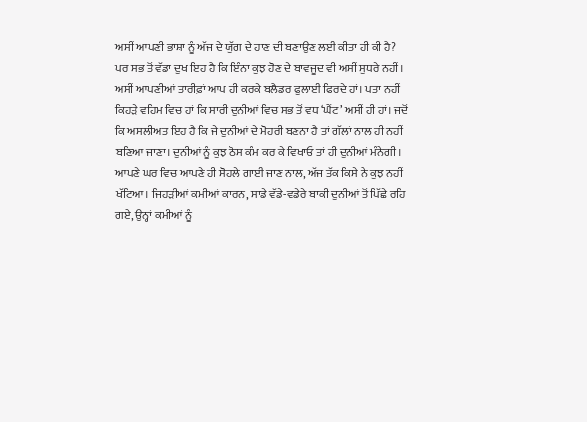ਅਸੀਂ ਆਪਣੀ ਭਾਸ਼ਾ ਨੂੰ ਅੱਜ ਦੇ ਯੁੱਗ ਦੇ ਹਾਣ ਦੀ ਬਣਾਉਣ ਲਈ ਕੀਤਾ ਹੀ ਕੀ ਹੈ?
ਪਰ ਸਭ ਤੋਂ ਵੱਡਾ ਦੁਖ ਇਹ ਹੈ ਕਿ ਇੰਨਾ ਕੁਝ ਹੋਣ ਦੇ ਬਾਵਜੂਦ ਵੀ ਅਸੀਂ ਸੁਧਰੇ ਨਹੀਂ। ਅਸੀਂ ਆਪਣੀਆਂ ਤਾਰੀਫ਼ਾਂ ਆਪ ਹੀ ਕਰਕੇ ਬਲੈਡਰ ਫੁਲਾਈ ਫਿਰਦੇ ਹਾਂ। ਪਤਾ ਨਹੀਂ ਕਿਹੜੇ ਵਹਿਮ ਵਿਚ ਹਾਂ ਕਿ ਸਾਰੀ ਦੁਨੀਆਂ ਵਿਚ ਸਭ ਤੋਂ ਵਧ ‘ਘੈਂਟ’ ਅਸੀਂ ਹੀ ਹਾਂ। ਜਦੋਂ ਕਿ ਅਸਲੀਅਤ ਇਹ ਹੈ ਕਿ ਜੇ ਦੁਨੀਆਂ ਦੇ ਮੋਹਰੀ ਬਣਨਾ ਹੈ ਤਾਂ ਗੱਲਾਂ ਨਾਲ ਹੀ ਨਹੀਂ ਬਣਿਆ ਜਾਣਾ। ਦੁਨੀਆਂ ਨੂੰ ਕੁਝ ਠੋਸ ਕੰਮ ਕਰ ਕੇ ਵਿਖਾਓ ਤਾਂ ਹੀ ਦੁਨੀਆਂ ਮੰਨੇਗੀ। ਆਪਣੇ ਘਰ ਵਿਚ ਆਪਣੇ ਹੀ ਸੋਹਲੇ ਗਾਈ ਜਾਣ ਨਾਲ, ਅੱਜ ਤੱਕ ਕਿਸੇ ਨੇ ਕੁਝ ਨਹੀਂ ਖੱਟਿਆ। ਜਿਹੜੀਆਂ ਕਮੀਆਂ ਕਾਰਨ, ਸਾਡੇ ਵੱਡੇ-ਵਡੇਰੇ ਬਾਕੀ ਦੁਨੀਆਂ ਤੋਂ ਪਿੱਛੇ ਰਹਿ ਗਏ, ਉਨ੍ਹਾਂ ਕਮੀਆਂ ਨੂੰ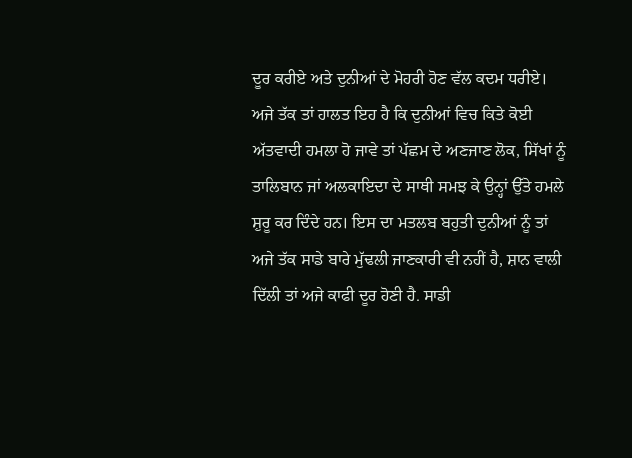ਦੂਰ ਕਰੀਏ ਅਤੇ ਦੁਨੀਆਂ ਦੇ ਮੋਹਰੀ ਹੋਣ ਵੱਲ ਕਦਮ ਧਰੀਏ।
ਅਜੇ ਤੱਕ ਤਾਂ ਹਾਲਤ ਇਹ ਹੈ ਕਿ ਦੁਨੀਆਂ ਵਿਚ ਕਿਤੇ ਕੋਈ ਅੱਤਵਾਦੀ ਹਮਲਾ ਹੋ ਜਾਵੇ ਤਾਂ ਪੱਛਮ ਦੇ ਅਣਜਾਣ ਲੋਕ, ਸਿੱਖਾਂ ਨੂੰ ਤਾਲਿਬਾਨ ਜਾਂ ਅਲਕਾਇਦਾ ਦੇ ਸਾਥੀ ਸਮਝ ਕੇ ਉਨ੍ਹਾਂ ਉੱਤੇ ਹਮਲੇ ਸ਼ੁਰੂ ਕਰ ਦਿੰਦੇ ਹਨ। ਇਸ ਦਾ ਮਤਲਬ ਬਹੁਤੀ ਦੁਨੀਆਂ ਨੂੰ ਤਾਂ ਅਜੇ ਤੱਕ ਸਾਡੇ ਬਾਰੇ ਮੁੱਢਲੀ ਜਾਣਕਾਰੀ ਵੀ ਨਹੀਂ ਹੈ, ਸ਼ਾਨ ਵਾਲੀ ਦਿੱਲੀ ਤਾਂ ਅਜੇ ਕਾਫੀ ਦੂਰ ਹੋਣੀ ਹੈ. ਸਾਡੀ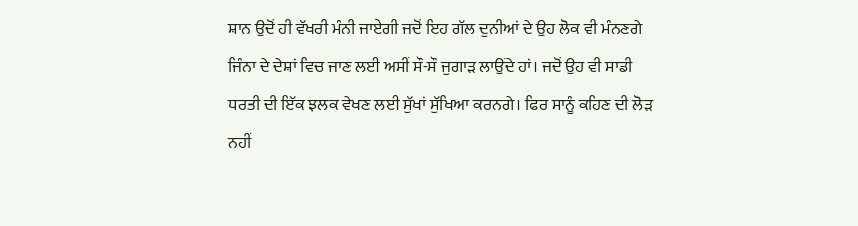ਸ਼ਾਨ ਉਦੋਂ ਹੀ ਵੱਖਰੀ ਮੰਨੀ ਜਾਏਗੀ ਜਦੋਂ ਇਹ ਗੱਲ ਦੁਨੀਆਂ ਦੇ ਉਹ ਲੋਕ ਵੀ ਮੰਨਣਗੇ ਜਿੰਨਾ ਦੇ ਦੇਸ਼ਾਂ ਵਿਚ ਜਾਣ ਲਈ ਅਸੀਂ ਸੌ-ਸੌ ਜੁਗਾੜ ਲਾਉਂਦੇ ਹਾਂ। ਜਦੋਂ ਉਹ ਵੀ ਸਾਡੀ ਧਰਤੀ ਦੀ ਇੱਕ ਝਲਕ ਵੇਖਣ ਲਈ ਸੁੱਖਾਂ ਸੁੱਖਿਆ ਕਰਨਗੇ। ਫਿਰ ਸਾਨੂੰ ਕਹਿਣ ਦੀ ਲੋੜ ਨਹੀਂ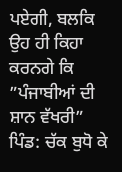ਪਏਗੀ, ਬਲਕਿ ਉਹ ਹੀ ਕਿਹਾ ਕਰਨਗੇ ਕਿ
”ਪੰਜਾਬੀਆਂ ਦੀ ਸ਼ਾਨ ਵੱਖਰੀ”
ਪਿੰਡ: ਚੱਕ ਬੁਧੋ ਕੇ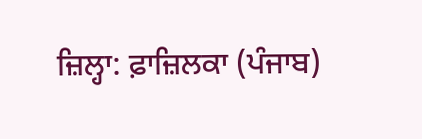ਜ਼ਿਲ੍ਹਾ: ਫ਼ਾਜ਼ਿਲਕਾ (ਪੰਜਾਬ)